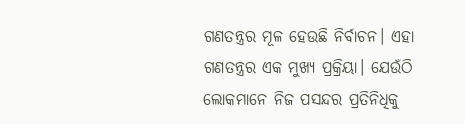ଗଣତନ୍ତ୍ରର ମୂଳ ହେଉଛି ନିର୍ବାଚନ। ଏହା ଗଣତନ୍ତ୍ରର ଏକ ମୁଖ୍ୟ ପ୍ରକ୍ରିୟା। ଯେଉଁଠି ଲୋକମାନେ ନିଜ ପସନ୍ଦର ପ୍ରତିନିଧିକୁ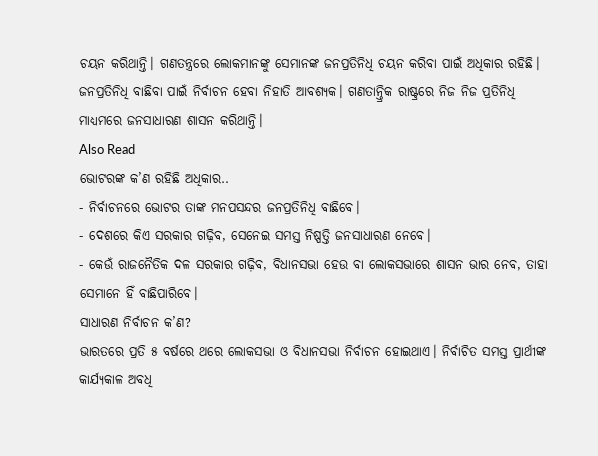ଚୟନ କରିଥାନ୍ତି। ଗଣତନ୍ତ୍ରରେ ଲୋକମାନଙ୍କୁ ସେମାନଙ୍କ ଜନପ୍ରତିନିଧି ଚୟନ କରିବା ପାଇଁ ଅଧିକାର ରହିଛି। ଜନପ୍ରତିନିଧି ବାଛିବା ପାଇଁ ନିର୍ବାଚନ ହେବା ନିହାତି ଆବଶ୍ୟକ। ଗଣତାନ୍ତ୍ରିକ ରାଷ୍ଟ୍ରରେ ନିଜ ନିଜ ପ୍ରତିନିଧି ମାଧ୍ୟମରେ ଜନସାଧାରଣ ଶାସନ କରିଥାନ୍ତି।
Also Read
ଭୋଟରଙ୍କ କ’ଣ ରହିଛି ଅଧିକାର..
- ନିର୍ବାଚନରେ ଭୋଟର ତାଙ୍କ ମନପସନ୍ଦର ଜନପ୍ରତିନିଧି ବାଛିବେ।
- ଦେଶରେ କିଏ ସରକାର ଗଢ଼ିବ, ସେନେଇ ସମସ୍ତ ନିଷ୍ପତ୍ତି ଜନସାଧାରଣ ନେବେ।
- କେଉଁ ରାଜନୈତିକ ଦଳ ସରକାର ଗଢ଼ିବ, ବିଧାନସଭା ହେଉ ବା ଲୋକସଭାରେ ଶାସନ ଭାର ନେବ, ତାହା ସେମାନେ ହିଁ ବାଛିପାରିବେ।
ସାଧାରଣ ନିର୍ବାଚନ କ’ଣ?
ଭାରତରେ ପ୍ରତି ୫ ବର୍ଷରେ ଥରେ ଲୋକସଭା ଓ ବିଧାନସଭା ନିର୍ବାଚନ ହୋଇଥାଏ। ନିର୍ବାଚିତ ସମସ୍ତ ପ୍ରାର୍ଥୀଙ୍କ କାର୍ଯ୍ୟକାଳ ଅବଧି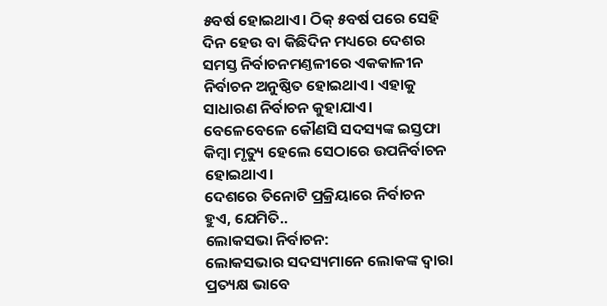୫ବର୍ଷ ହୋଇଥାଏ। ଠିକ୍ ୫ବର୍ଷ ପରେ ସେହି ଦିନ ହେଉ ବା କିଛିଦିନ ମଧ୍ୟରେ ଦେଶର ସମସ୍ତ ନିର୍ବାଚନମଣ୍ତଳୀରେ ଏକକାଳୀନ ନିର୍ବାଚନ ଅନୁଷ୍ଠିତ ହୋଇଥାଏ। ଏହାକୁ ସାଧାରଣ ନିର୍ବାଚନ କୁହାଯାଏ। ବେଳେବେଳେ କୌଣସି ସଦସ୍ୟଙ୍କ ଇସ୍ତଫା କିମ୍ବା ମୃତ୍ୟୁ ହେଲେ ସେଠାରେ ଉପନିର୍ବାଚନ ହୋଇଥାଏ।
ଦେଶରେ ତିନୋଟି ପ୍ରକ୍ରିୟାରେ ନିର୍ବାଚନ ହୁଏ, ଯେମିତି..
ଲୋକସଭା ନିର୍ବାଚନ:
ଲୋକସଭାର ସଦସ୍ୟମାନେ ଲୋକଙ୍କ ଦ୍ୱାରା ପ୍ରତ୍ୟକ୍ଷ ଭାବେ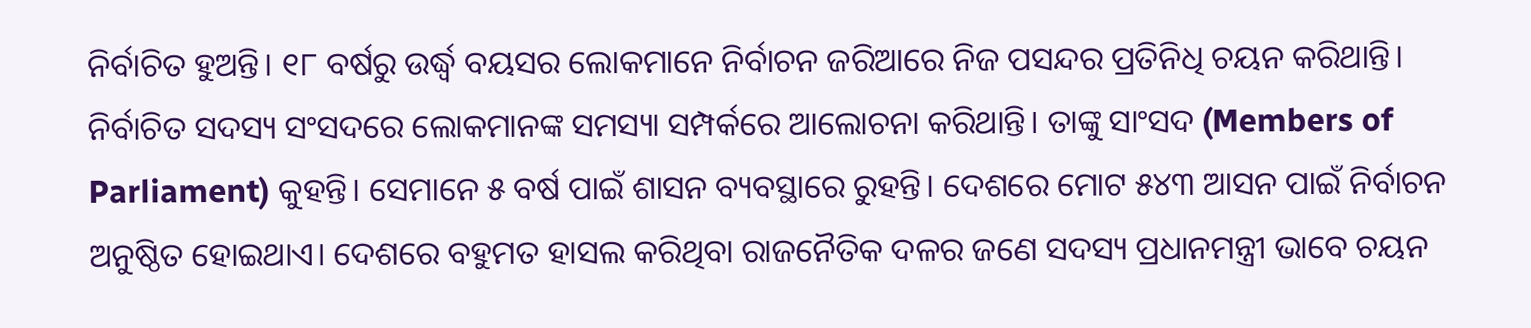ନିର୍ବାଚିତ ହୁଅନ୍ତି। ୧୮ ବର୍ଷରୁ ଉର୍ଦ୍ଧ୍ୱ ବୟସର ଲୋକମାନେ ନିର୍ବାଚନ ଜରିଆରେ ନିଜ ପସନ୍ଦର ପ୍ରତିନିଧି ଚୟନ କରିଥାନ୍ତି। ନିର୍ବାଚିତ ସଦସ୍ୟ ସଂସଦରେ ଲୋକମାନଙ୍କ ସମସ୍ୟା ସମ୍ପର୍କରେ ଆଲୋଚନା କରିଥାନ୍ତି। ତାଙ୍କୁ ସାଂସଦ (Members of Parliament) କୁହନ୍ତି। ସେମାନେ ୫ ବର୍ଷ ପାଇଁ ଶାସନ ବ୍ୟବସ୍ଥାରେ ରୁହନ୍ତି। ଦେଶରେ ମୋଟ ୫୪୩ ଆସନ ପାଇଁ ନିର୍ବାଚନ ଅନୁଷ୍ଠିତ ହୋଇଥାଏ। ଦେଶରେ ବହୁମତ ହାସଲ କରିଥିବା ରାଜନୈତିକ ଦଳର ଜଣେ ସଦସ୍ୟ ପ୍ରଧାନମନ୍ତ୍ରୀ ଭାବେ ଚୟନ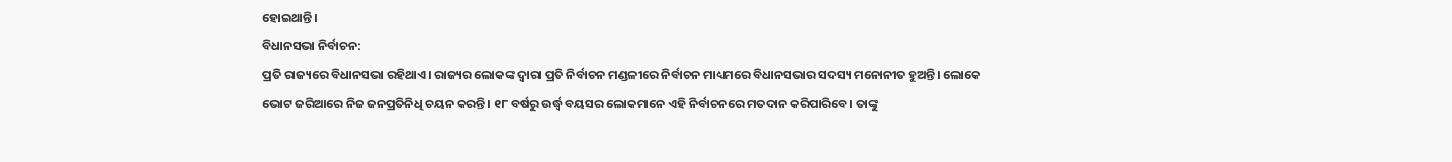ହୋଇଥାନ୍ତି।
ବିଧାନସଭା ନିର୍ବାଚନ:
ପ୍ରତି ରାଜ୍ୟରେ ବିଧାନସଭା ରହିଥାଏ। ରାଜ୍ୟର ଲୋକଙ୍କ ଦ୍ୱାରା ପ୍ରତି ନିର୍ବାଚନ ମଣ୍ଡଳୀରେ ନିର୍ବାଚନ ମାଧ୍ୟମରେ ବିଧାନସଭାର ସଦସ୍ୟ ମନୋନୀତ ହୁଅନ୍ତି। ଲୋକେ ଭୋଟ ଜରିଆରେ ନିଜ ଜନପ୍ରତିନିଧି ଚୟନ କରନ୍ତି। ୧୮ ବର୍ଷରୁ ଉର୍ଦ୍ଧ୍ୱ ବୟସର ଲୋକମାନେ ଏହି ନିର୍ବାଚନରେ ମତଦାନ କରିପାରିବେ। ତାଙ୍କୁ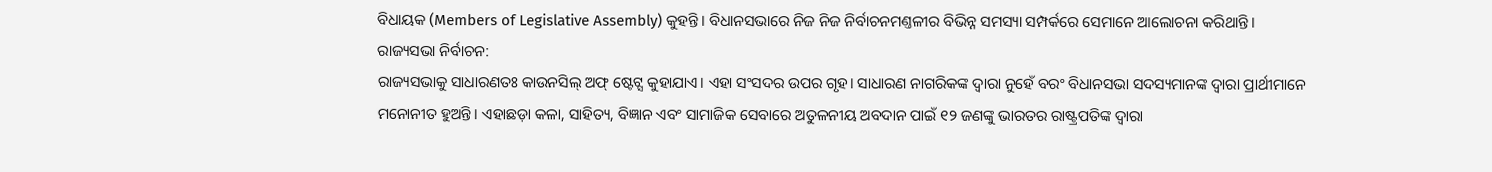ବିଧାୟକ (Members of Legislative Assembly) କୁହନ୍ତି। ବିଧାନସଭାରେ ନିଜ ନିଜ ନିର୍ବାଚନମଣ୍ତଳୀର ବିଭିନ୍ନ ସମସ୍ୟା ସମ୍ପର୍କରେ ସେମାନେ ଆଲୋଚନା କରିଥାନ୍ତି।
ରାଜ୍ୟସଭା ନିର୍ବାଚନ:
ରାଜ୍ୟସଭାକୁ ସାଧାରଣତଃ କାଉନସିଲ୍ ଅଫ୍ ଷ୍ଟେଟ୍ସ କୁହାଯାଏ। ଏହା ସଂସଦର ଉପର ଗୃହ। ସାଧାରଣ ନାଗରିକଙ୍କ ଦ୍ୱାରା ନୁହେଁ ବରଂ ବିଧାନସଭା ସଦସ୍ୟମାନଙ୍କ ଦ୍ୱାରା ପ୍ରାର୍ଥୀମାନେ ମନୋନୀତ ହୁଅନ୍ତି। ଏହାଛଡ଼ା କଳା, ସାହିତ୍ୟ, ବିଜ୍ଞାନ ଏବଂ ସାମାଜିକ ସେବାରେ ଅତୁଳନୀୟ ଅବଦାନ ପାଇଁ ୧୨ ଜଣଙ୍କୁ ଭାରତର ରାଷ୍ଟ୍ରପତିଙ୍କ ଦ୍ୱାରା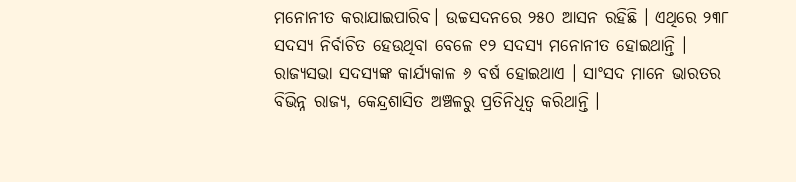ମନୋନୀତ କରାଯାଇପାରିବ। ଉଚ୍ଚସଦନରେ ୨୫୦ ଆସନ ରହିଛି । ଏଥିରେ ୨୩୮ ସଦସ୍ୟ ନିର୍ବାଚିତ ହେଉଥିବା ବେଳେ ୧୨ ସଦସ୍ୟ ମନୋନୀତ ହୋଇଥାନ୍ତି । ରାଜ୍ୟସଭା ସଦସ୍ୟଙ୍କ କାର୍ଯ୍ୟକାଳ ୬ ବର୍ଷ ହୋଇଥାଏ । ସାଂସଦ ମାନେ ଭାରତର ବିଭିନ୍ନ ରାଜ୍ୟ, କେନ୍ଦ୍ରଶାସିତ ଅଞ୍ଚଳରୁ ପ୍ରତିନିଧିତ୍ୱ କରିଥାନ୍ତି ।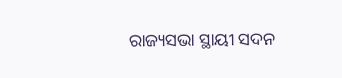ରାଜ୍ୟସଭା ସ୍ଥାୟୀ ସଦନ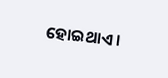ହୋଇଥାଏ ।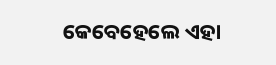କେବେହେଲେ ଏହା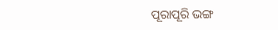ପୂରାପୂରି ଭଙ୍ଗ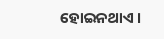ହୋଇନଥାଏ ।